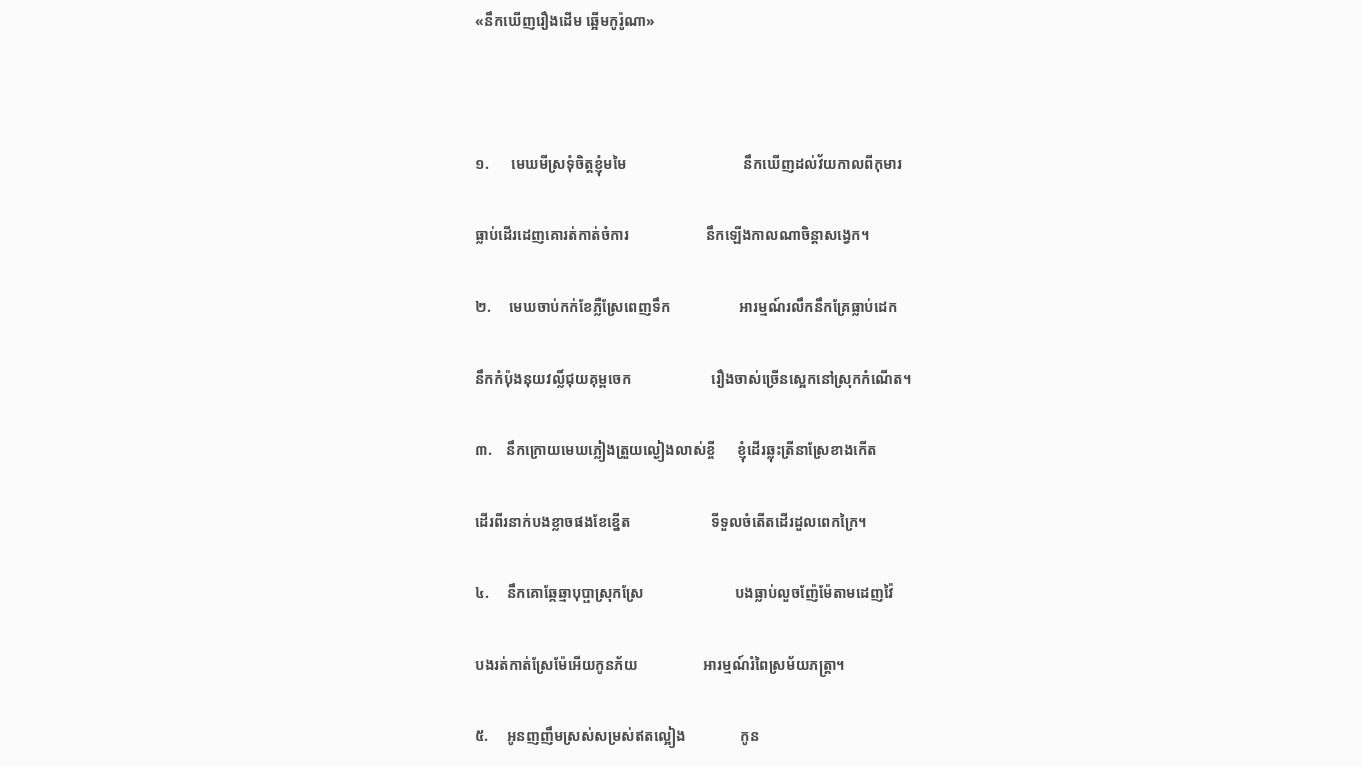«នឹកឃើញរឿងដើម ឆ្អើមកូរ៉ូណា»



១.      មេឃមីស្រទុំចិត្តខ្ញុំមមៃ                                នឹកឃើញដល់វ័យកាលពីកុមារ

ធ្លាប់ដើរដេញគោរត់កាត់ចំការ                     នឹកឡើងកាលណាចិន្តាសង្វេក។

២.     មេឃចាប់កក់ខែភ្លឺស្រែពេញទឹក                   អារម្មណ៍រលឹកនឹកគ្រែធ្លាប់ដេក

នឹកកំប៉ុងនុយវល្លិ៍ជុយគុម្ពចេក                      រឿងចាស់ច្រើនស្អេកនៅស្រុកកំណើត។

៣.    នឹកក្រោយមេឃភ្លៀងត្រួយល្ងៀងលាស់ខ្ចី      ខ្ញុំដើរឆ្លុះត្រីនាស្រែខាងកើត

ដើរពីរនាក់បងខ្លាចផងខែខ្នើត                      ទីទួលចំតើតដើរដួលពេកក្រៃ។

៤.     នឹកគោឆ្កែឆ្មាបុប្ផាស្រុកស្រែ                         បងធ្លាប់លួចញ៉ែម៉ែតាមដេញវ៉ៃ

បងរត់កាត់ស្រែម៉ែអើយកូនភ័យ                  អារម្មណ៍រំពៃស្រម័យភត្រ្តា។

៥.     អូនញញឹមស្រស់សម្រស់ឥតល្អៀង               កូន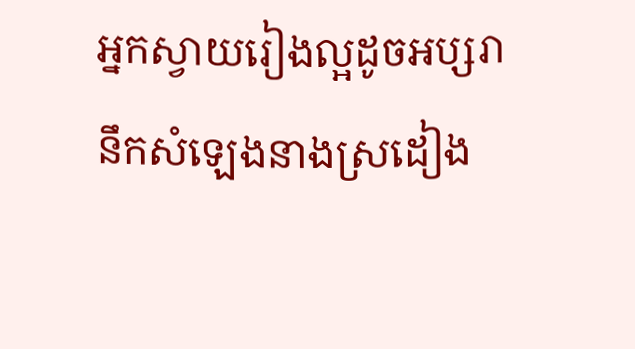អ្នកស្វាយរៀងល្អដូចអប្សរា           នឹកសំឡេងនាងស្រដៀង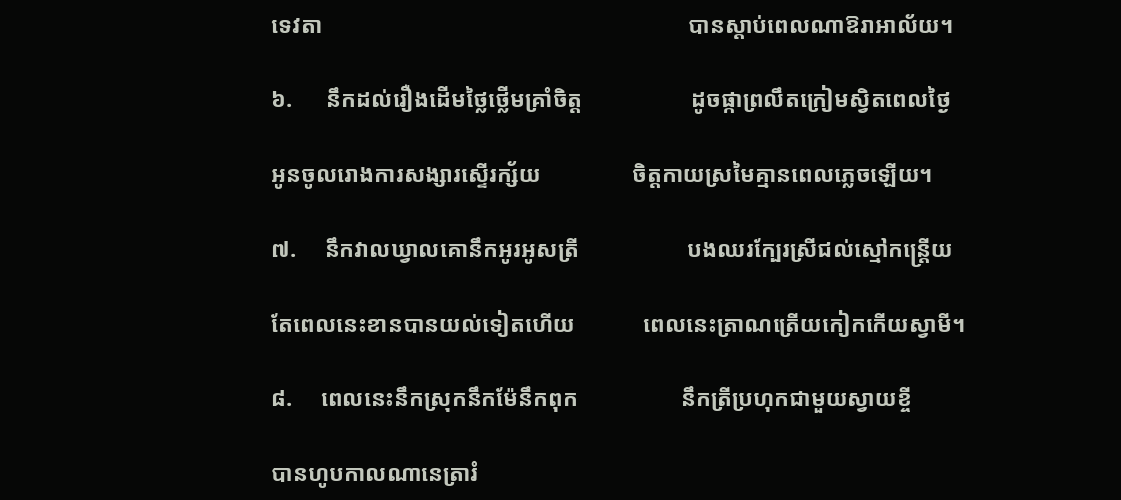ទេវតា                                                                បានស្តាប់ពេលណាឱរាអាល័យ។

៦.      នឹកដល់រឿងដើមថ្លៃថ្លើមគ្រាំចិត្ត                   ដូចផ្កាព្រលឹតក្រៀមស្វិតពេលថ្ងៃ

អូនចូលរោងការសង្សារស្ទើរក្ស័យ                ចិត្តកាយស្រមៃគ្មានពេលភ្លេចឡើយ។

៧.     នឹកវាលឃ្វាលគោនឹកអូរអូសត្រី                   បងឈរក្បែរស្រីជល់ស្មៅកន្ត្រើយ

តែពេលនេះខានបានយល់ទៀតហើយ            ពេលនេះត្រាណត្រើយកៀកកើយស្វាមី។

៨.     ពេលនេះនឹកស្រុកនឹកម៉ែនឹកពុក                  នឹកត្រីប្រហុកជាមួយស្វាយខ្ចី

បានហូបកាលណានេត្រារំ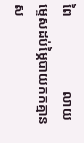ពៃ                      លាយម្ទេសដប់ម្ភៃបាយកកគ្មានស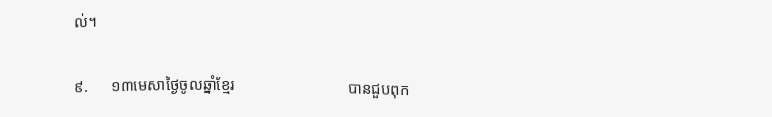ល់។

៩.      ១៣មេសាថ្ងៃចូលឆ្នាំខ្មែរ                             បានជួបពុក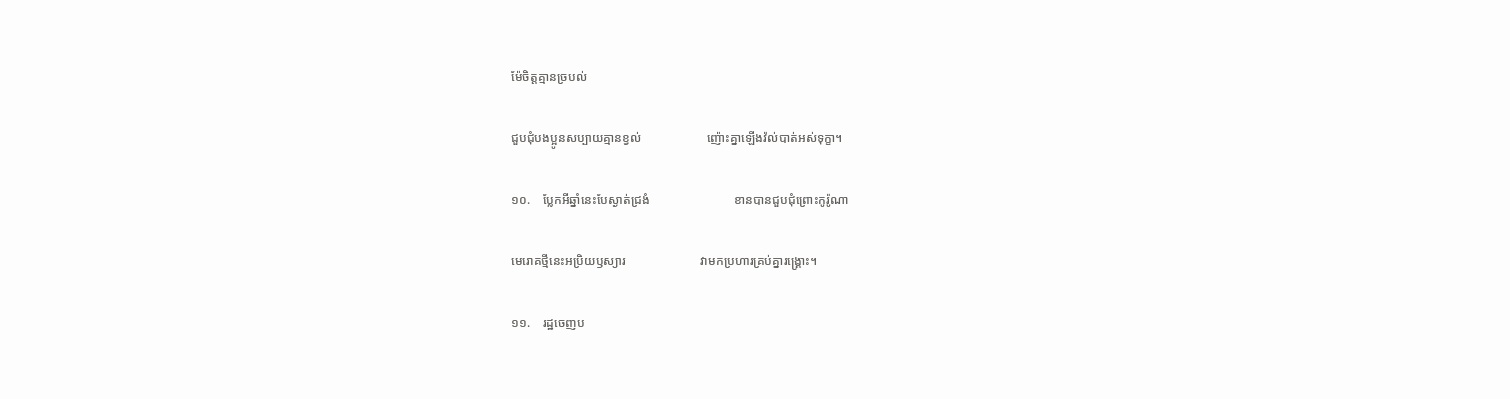ម៉ែចិត្តគ្មានច្របល់

ជួបជុំបងប្អូនសប្បាយគ្មានខ្វល់                     ញ៉ោះគ្នាឡើងវ៉ល់បាត់អស់ទុក្ខា។

១០.    ប្លែកអីឆ្នាំនេះបែស្ងាត់ជ្រងំ                           ខានបានជួបជុំព្រោះកូរ៉ូណា

មេរោគថ្មីនេះអប្រិយឫស្យារ                        វាមកប្រហារគ្រប់គ្នារង្គ្រោះ។

១១.    រដ្ឋចេញប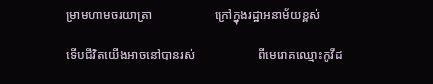ម្រាមហាមចរយាត្រា                    ក្រៅក្នុងរដ្ឋាអនាម័យខ្ពស់

ទើបជីវិតយើងអាចនៅបានរស់                    ពីមេរោគឈ្មោះកូវីដ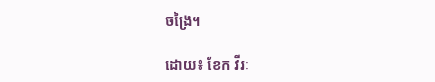ចង្រៃ។

ដោយ៖ ខែក វីរៈ